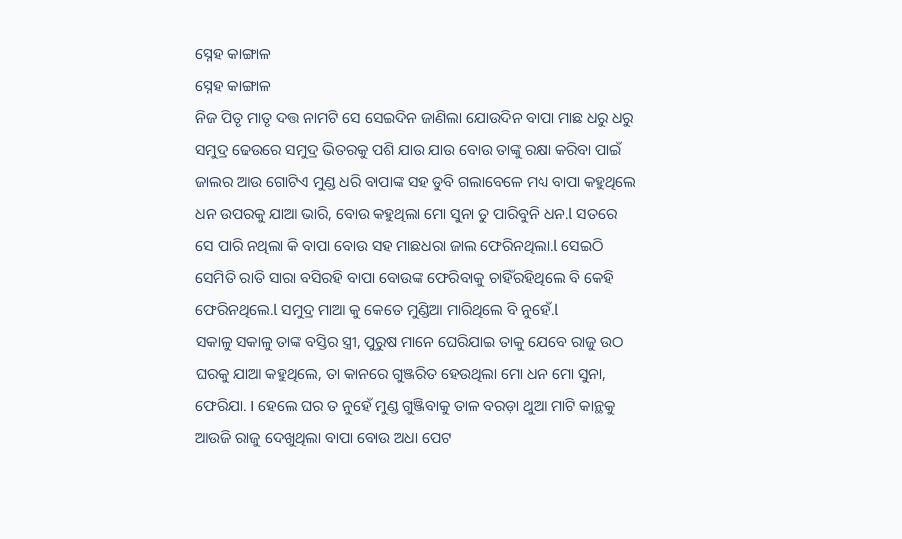ସ୍ନେହ କାଙ୍ଗାଳ
ସ୍ନେହ କାଙ୍ଗାଳ
ନିଜ ପିତୃ ମାତୃ ଦତ୍ତ ନାମଟି ସେ ସେଇଦିନ ଜାଣିଲା ଯୋଉଦିନ ବାପା ମାଛ ଧରୁ ଧରୁ ସମୁଦ୍ର ଢେଉରେ ସମୁଦ୍ର ଭିତରକୁ ପଶି ଯାଉ ଯାଉ ବୋଉ ତାଙ୍କୁ ରକ୍ଷା କରିବା ପାଇଁ ଜାଲର ଆଉ ଗୋଟିଏ ମୁଣ୍ଡ ଧରି ବାପାଙ୍କ ସହ ଡୁବି ଗଲାବେଳେ ମଧ୍ୟ ବାପା କହୁଥିଲେ ଧନ ଉପରକୁ ଯାଆ ଭାରି, ବୋଉ କହୁଥିଲା ମୋ ସୁନା ତୁ ପାରିବୁନି ଧନ.l ସତରେ ସେ ପାରି ନଥିଲା କି ବାପା ବୋଉ ସହ ମାଛଧରା ଜାଲ ଫେରିନଥିଲା.l ସେଇଠି ସେମିତି ରାତି ସାରା ବସିରହି ବାପା ବୋଉଙ୍କ ଫେରିବାକୁ ଚାହିଁରହିଥିଲେ ବି କେହି ଫେରିନଥିଲେ.l ସମୁଦ୍ର ମାଆ କୁ କେତେ ମୁଣ୍ଡିଆ ମାରିଥିଲେ ବି ନୁହେଁ.l
ସକାଳୁ ସକାଳୁ ତାଙ୍କ ବସ୍ତିର ସ୍ତ୍ରୀ, ପୁରୁଷ ମାନେ ଘେରିଯାଇ ତାକୁ ଯେବେ ରାଜୁ ଉଠ ଘରକୁ ଯାଆ କହୁଥିଲେ, ତା କାନରେ ଗୁଞ୍ଜରିତ ହେଉଥିଲା ମୋ ଧନ ମୋ ସୁନା, ଫେରିଯା. I ହେଲେ ଘର ତ ନୁହେଁ ମୁଣ୍ଡ ଗୁଞ୍ଜିବାକୁ ତାଳ ବରଡ଼ା ଥୁଆ ମାଟି କାନ୍ଥକୁ ଆଉଜି ରାଜୁ ଦେଖୁଥିଲା ବାପା ବୋଉ ଅଧା ପେଟ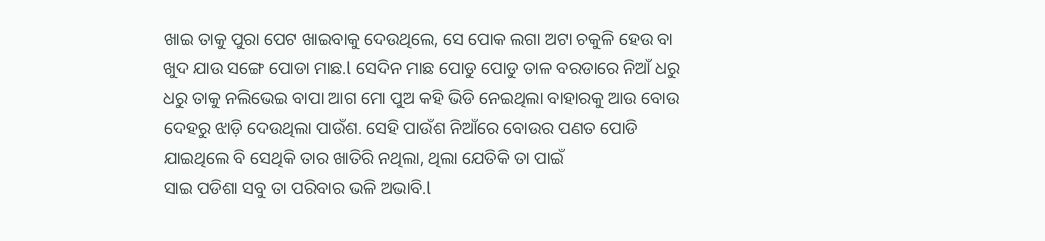ଖାଇ ତାକୁ ପୁରା ପେଟ ଖାଇବାକୁ ଦେଉଥିଲେ, ସେ ପୋକ ଲଗା ଅଟା ଚକୁଳି ହେଉ ବା ଖୁଦ ଯାଉ ସଙ୍ଗେ ପୋଡା ମାଛ.l ସେଦିନ ମାଛ ପୋଡୁ ପୋଡୁ ତାଳ ବରଡାରେ ନିଆଁ ଧରୁ ଧରୁ ତାକୁ ନଲିଭେଇ ବାପା ଆଗ ମୋ ପୁଅ କହି ଭିଡି ନେଇଥିଲା ବାହାରକୁ ଆଉ ବୋଉ ଦେହରୁ ଝାଡ଼ି ଦେଉଥିଲା ପାଉଁଶ. ସେହି ପାଉଁଶ ନିଆଁରେ ବୋଉର ପଣତ ପୋଡି ଯାଇଥିଲେ ବି ସେଥିକି ତାର ଖାତିରି ନଥିଲା, ଥିଲା ଯେତିକି ତା ପାଇଁ
ସାଇ ପଡିଶା ସବୁ ତା ପରିବାର ଭଳି ଅଭାବି.l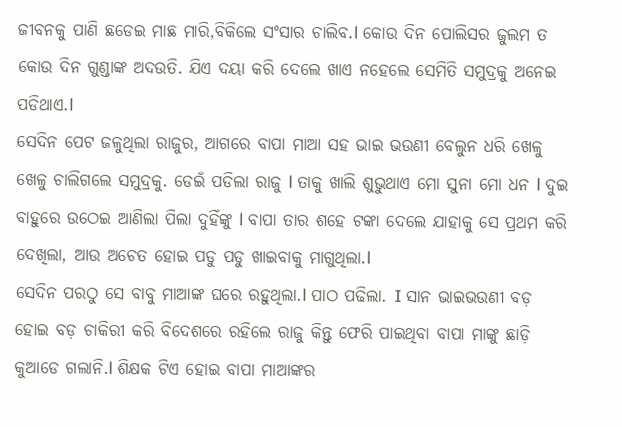ଜୀବନକୁ ପାଣି ଛଡେଇ ମାଛ ମାରି,ବିକିଲେ ସଂସାର ଚାଲିବ.l କୋଉ ଦିନ ପୋଲିସର ଜୁଲମ ତ କୋଉ ଦିନ ଗୁଣ୍ଡାଙ୍କ ଅଦଉତି. ଯିଏ ଦୟା କରି ଦେଲେ ଖାଏ ନହେଲେ ସେମିତି ସମୁଦ୍ରକୁ ଅନେଇ ପଡିଥାଏ.l
ସେଦିନ ପେଟ ଜଳୁଥିଲା ରାଜୁର, ଆଗରେ ବାପା ମାଆ ସହ ଭାଇ ଭଉଣୀ ବେଲୁନ ଧରି ଖେଳୁ ଖେଳୁ ଚାଲିଗଲେ ସମୁଦ୍ରକୁ. ଡେଇଁ ପଡିଲା ରାଜୁ l ତାକୁ ଖାଲି ଶୁଭୁଥାଏ ମୋ ସୁନା ମୋ ଧନ l ଦୁଇ ବାହୁରେ ଉଠେଇ ଆଣିଲା ପିଲା ଦୁହିଁଙ୍କୁ l ବାପା ତାର ଶହେ ଟଙ୍କା ଦେଲେ ଯାହାକୁ ସେ ପ୍ରଥମ କରି ଦେଖିଲା, ଆଉ ଅଚେତ ହୋଇ ପଡୁ ପଡୁ ଖାଇବାକୁ ମାଗୁଥିଲା.l
ସେଦିନ ପରଠୁ ସେ ବାବୁ ମାଆଙ୍କ ଘରେ ରହୁଥିଲା.l ପାଠ ପଢିଲା. I ସାନ ଭାଇଭଉଣୀ ବଡ଼ ହୋଇ ବଡ଼ ଚାକିରୀ କରି ବିଦେଶରେ ରହିଲେ ରାଜୁ କିନ୍ତୁ ଫେରି ପାଇଥିବା ବାପା ମାଙ୍କୁ ଛାଡ଼ି କୁଆଡେ ଗଲାନି.l ଶିକ୍ଷକ ଟିଏ ହୋଇ ବାପା ମାଆଙ୍କର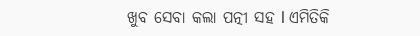ଖୁବ ସେବା କଲା ପତ୍ନୀ ସହ l ଏମିତିକି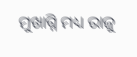ମୁଖାଗ୍ନି ମଧ୍ୟ ରାଜୁ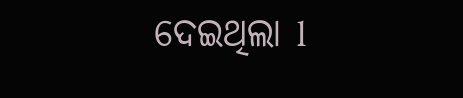ଦେଇଥିଲା l